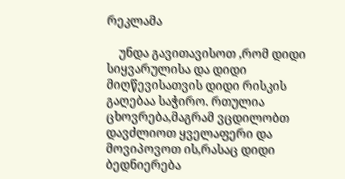რეკლამა

    უნდა გავითავისოთ ,რომ დიდი სიყვარულისა და დიდი მიღწევისათვის დიდი რისკის გაღებაა საჭირო. რთულია ცხოვრება,მაგრამ ვცდილობთ დავძლიოთ ყველაფერი და მოვიპოვოთ ის,რასაც დიდი ბედნიერება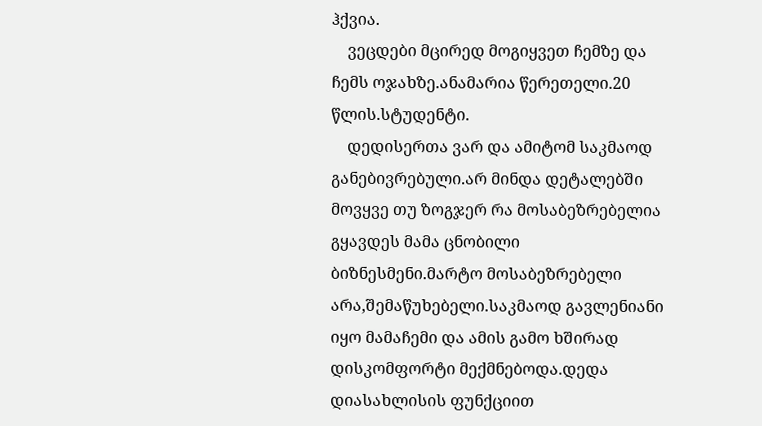ჰქვია.
    ვეცდები მცირედ მოგიყვეთ ჩემზე და ჩემს ოჯახზე.ანამარია წერეთელი.20 წლის.სტუდენტი.
    დედისერთა ვარ და ამიტომ საკმაოდ განებივრებული.არ მინდა დეტალებში მოვყვე თუ ზოგჯერ რა მოსაბეზრებელია გყავდეს მამა ცნობილი ბიზნესმენი.მარტო მოსაბეზრებელი არა,შემაწუხებელი.საკმაოდ გავლენიანი იყო მამაჩემი და ამის გამო ხშირად დისკომფორტი მექმნებოდა.დედა დიასახლისის ფუნქციით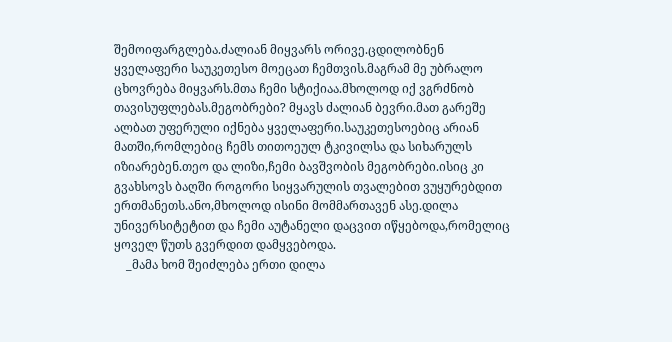შემოიფარგლება.ძალიან მიყვარს ორივე.ცდილობნენ ყველაფერი საუკეთესო მოეცათ ჩემთვის.მაგრამ მე უბრალო ცხოვრება მიყვარს.მთა ჩემი სტიქიაა.მხოლოდ იქ ვგრძნობ თავისუფლებას.მეგობრები? მყავს ძალიან ბევრი.მათ გარეშე ალბათ უფერული იქნება ყველაფერი.საუკეთესოებიც არიან მათში,რომლებიც ჩემს თითოეულ ტკივილსა და სიხარულს იზიარებენ.თეო და ლიზი,ჩემი ბავშვობის მეგობრები.ისიც კი გვახსოვს ბაღში როგორი სიყვარულის თვალებით ვუყურებდით ერთმანეთს.ანო,მხოლოდ ისინი მომმართავენ ასე.დილა უნივერსიტეტით და ჩემი აუტანელი დაცვით იწყებოდა,რომელიც ყოველ წუთს გვერდით დამყვებოდა.
    _მამა ხომ შეიძლება ერთი დილა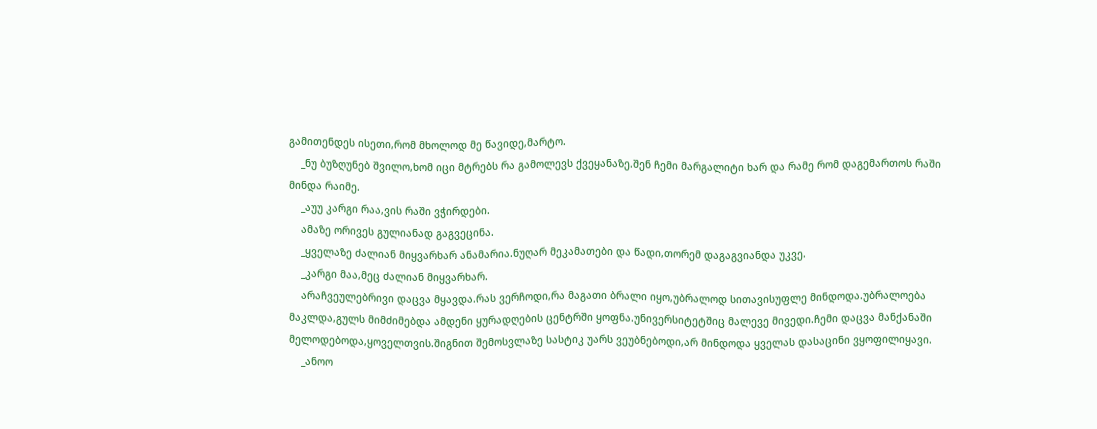გამითენდეს ისეთი,რომ მხოლოდ მე წავიდე,მარტო.
    _ნუ ბუზღუნებ შვილო,ხომ იცი მტრებს რა გამოლევს ქვეყანაზე.შენ ჩემი მარგალიტი ხარ და რამე რომ დაგემართოს რაში მინდა რაიმე.
    _აუუ კარგი რაა,ვის რაში ვჭირდები.
    ამაზე ორივეს გულიანად გაგვეცინა.
    _ყველაზე ძალიან მიყვარხარ ანამარია.ნუღარ მეკამათები და წადი,თორემ დაგაგვიანდა უკვე.
    _კარგი მაა,მეც ძალიან მიყვარხარ.
    არაჩვეულებრივი დაცვა მყავდა.რას ვერჩოდი,რა მაგათი ბრალი იყო,უბრალოდ სითავისუფლე მინდოდა.უბრალოება მაკლდა,გულს მიმძიმებდა ამდენი ყურადღების ცენტრში ყოფნა.უნივერსიტეტშიც მალევე მივედი.ჩემი დაცვა მანქანაში მელოდებოდა,ყოველთვის.შიგნით შემოსვლაზე სასტიკ უარს ვეუბნებოდი,არ მინდოდა ყველას დასაცინი ვყოფილიყავი.
    _ანოო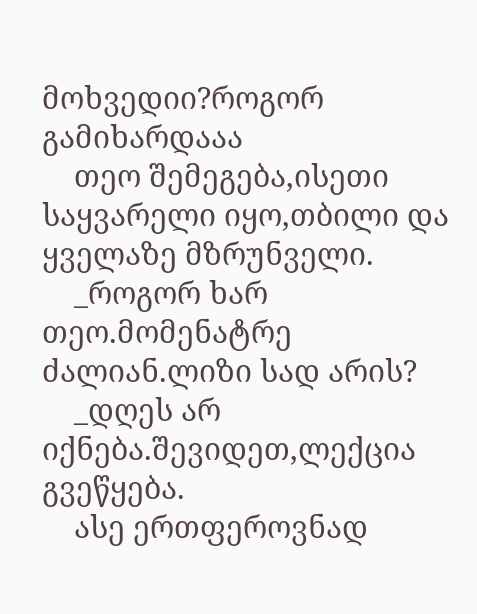მოხვედიი?როგორ გამიხარდააა
    თეო შემეგება,ისეთი საყვარელი იყო,თბილი და ყველაზე მზრუნველი.
    _როგორ ხარ თეო.მომენატრე ძალიან.ლიზი სად არის?
    _დღეს არ იქნება.შევიდეთ,ლექცია გვეწყება.
    ასე ერთფეროვნად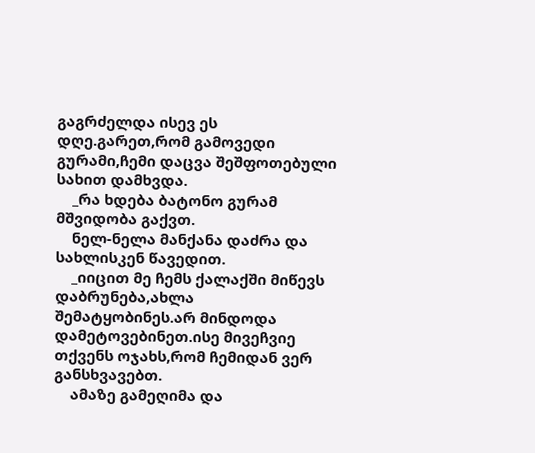გაგრძელდა ისევ ეს დღე.გარეთ,რომ გამოვედი გურამი,ჩემი დაცვა შეშფოთებული სახით დამხვდა.
    _რა ხდება ბატონო გურამ მშვიდობა გაქვთ.
    ნელ-ნელა მანქანა დაძრა და სახლისკენ წავედით.
    _იიცით მე ჩემს ქალაქში მიწევს დაბრუნება,ახლა შემატყობინეს.არ მინდოდა დამეტოვებინეთ.ისე მივეჩვიე თქვენს ოჯახს,რომ ჩემიდან ვერ განსხვავებთ.
    ამაზე გამეღიმა და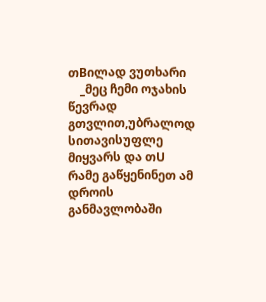თBილად ვუთხარი
    _მეც ჩემი ოჯახის წევრად გთვლით,უბრალოდ სითავისუფლე მიყვარს და თU რამე გაწყენინეთ ამ დროის განმავლობაში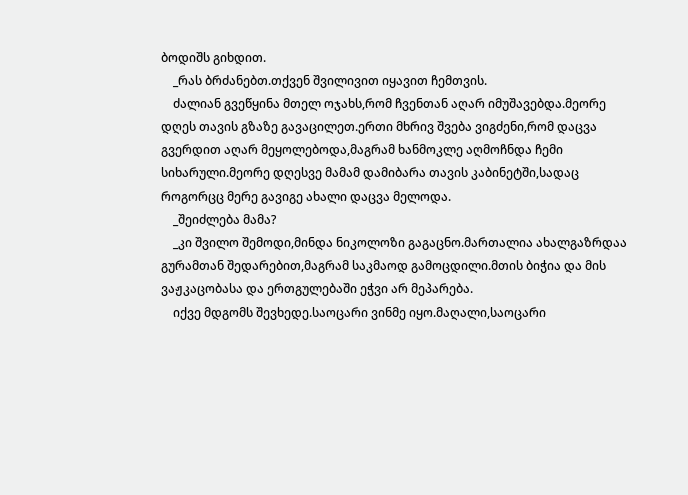ბოდიშს გიხდით.
    _რას ბრძანებთ.თქვენ შვილივით იყავით ჩემთვის.
    ძალიან გვეწყინა მთელ ოჯახს,რომ ჩვენთან აღარ იმუშავებდა.მეორე დღეს თავის გზაზე გავაცილეთ.ერთი მხრივ შვება ვიგძენი,რომ დაცვა გვერდით აღარ მეყოლებოდა,მაგრამ ხანმოკლე აღმოჩნდა ჩემი სიხარული.მეორე დღესვე მამამ დამიბარა თავის კაბინეტში,სადაც როგორცც მერე გავიგე ახალი დაცვა მელოდა.
    _შეიძლება მამა?
    _კი შვილო შემოდი,მინდა ნიკოლოზი გაგაცნო.მართალია ახალგაზრდაა გურამთან შედარებით,მაგრამ საკმაოდ გამოცდილი.მთის ბიჭია და მის ვაჟკაცობასა და ერთგულებაში ეჭვი არ მეპარება.
    იქვე მდგომს შევხედე.საოცარი ვინმე იყო.მაღალი,საოცარი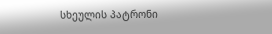სხეულის პატრონი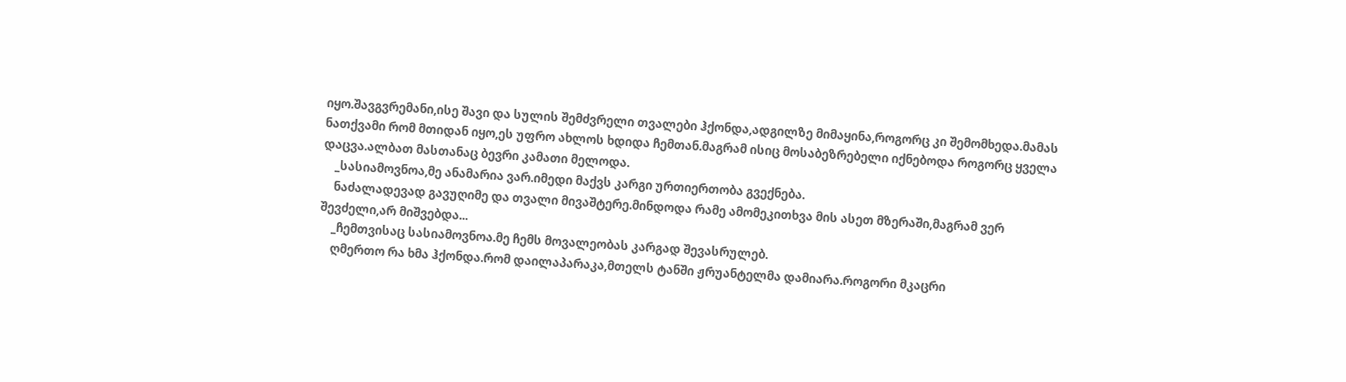იყო.შავგვრემანი,ისე შავი და სულის შემძვრელი თვალები ჰქონდა,ადგილზე მიმაყინა,როგორც კი შემომხედა.მამას ნათქვამი რომ მთიდან იყო,ეს უფრო ახლოს ხდიდა ჩემთან.მაგრამ ისიც მოსაბეზრებელი იქნებოდა როგორც ყველა დაცვა.ალბათ მასთანაც ბევრი კამათი მელოდა.
    _სასიამოვნოა,მე ანამარია ვარ.იმედი მაქვს კარგი ურთიერთობა გვექნება.
    ნაძალადევად გავუღიმე და თვალი მივაშტერე.მინდოდა რამე ამომეკითხვა მის ასეთ მზერაში,მაგრამ ვერ შევძელი,არ მიშვებდა...
    _ჩემთვისაც სასიამოვნოა.მე ჩემს მოვალეობას კარგად შევასრულებ.
    ღმერთო რა ხმა ჰქონდა.რომ დაილაპარაკა,მთელს ტანში ჟრუანტელმა დამიარა.როგორი მკაცრი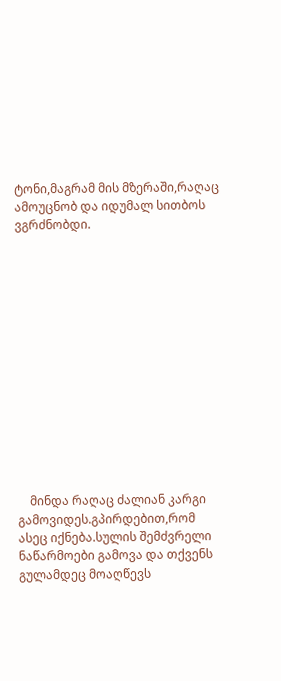ტონი,მაგრამ მის მზერაში,რაღაც ამოუცნობ და იდუმალ სითბოს ვგრძნობდი.














    მინდა რაღაც ძალიან კარგი გამოვიდეს.გპირდებით,რომ ასეც იქნება.სულის შემძვრელი ნაწარმოები გამოვა და თქვენს გულამდეც მოაღწევს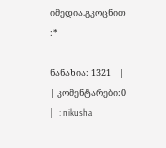იმედია.გკოცნით :*

ნანახია: 1321    |     | კომენტარები:0    |   : nikusha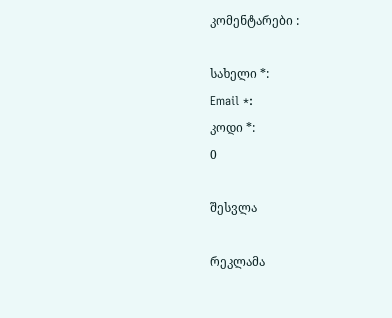კომენტარები :

სახელი *:
Email *:
კოდი *:
0

შესვლა

რეკლამა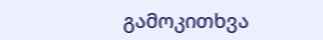გამოკითხვა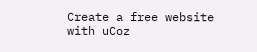Create a free website with uCoz